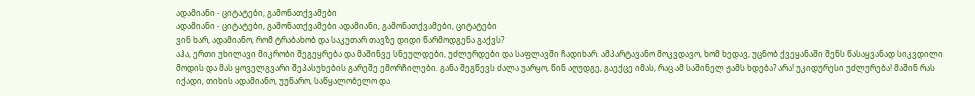ადამიანი - ციტატები, გამონათქვამები
ადამიანი - ციტატები, გამონათქვამები ადამიანი, გამონათქვამები, ციტატები
ვინ ხარ, ადამიანო, რომ ტრაბახობ და საკუთარ თავზე დიდი წარმოდგენა გაქვს?
აჰა, ერთი უხილავი მიკრობი შეგეყრება და მაშინვე სნეულდები, უძლურდები და საფლავში ჩადიხარ. ამპარტავანო მოკვდავო, ხომ ხედავ, უცნობ ქვეყანაში შენს წასაყვანად სიკვდილი მოდის და მას ყოველგვარი შეპასუხების გარეშე ემორჩილები. განა შეგწევს ძალა უარყო, წინ აღუდგე, გაექცე იმას, რაც ამ საშინელ ჟამს ხდება? არა! უკიდურესი უძლურება! მაშინ რას იქადი, თიხის ადამიანო, უუნარო, საწყალობელო და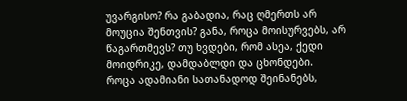უვარგისო? რა გაბადია, რაც ღმერთს არ მოუცია შენთვის? განა, როცა მოისურვებს, არ წაგართმევს? თუ ხვდები, რომ ასეა, ქედი მოიდრიკე, დამდაბლდი და ცხონდები.
როცა ადამიანი სათანადოდ შეინანებს,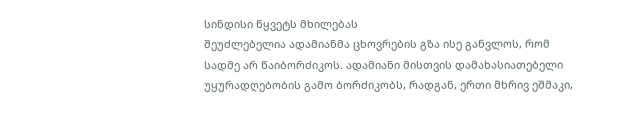სინდისი წყვეტს მხილებას
შეუძლებელია ადამიანმა ცხოვრების გზა ისე განვლოს, რომ სადმე არ წაიბორძიკოს. ადამიანი მისთვის დამახასიათებელი უყურადღებობის გამო ბორძიკობს, რადგან, ერთი მხრივ ეშმაკი,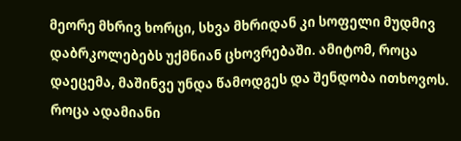მეორე მხრივ ხორცი, სხვა მხრიდან კი სოფელი მუდმივ დაბრკოლებებს უქმნიან ცხოვრებაში. ამიტომ, როცა დაეცემა, მაშინვე უნდა წამოდგეს და შენდობა ითხოვოს. როცა ადამიანი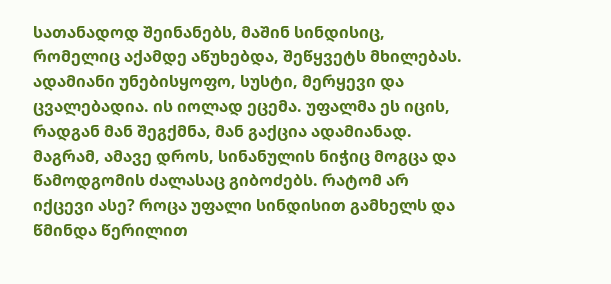სათანადოდ შეინანებს, მაშინ სინდისიც, რომელიც აქამდე აწუხებდა, შეწყვეტს მხილებას.
ადამიანი უნებისყოფო, სუსტი, მერყევი და ცვალებადია. ის იოლად ეცემა. უფალმა ეს იცის, რადგან მან შეგქმნა, მან გაქცია ადამიანად. მაგრამ, ამავე დროს, სინანულის ნიჭიც მოგცა და წამოდგომის ძალასაც გიბოძებს. რატომ არ იქცევი ასე? როცა უფალი სინდისით გამხელს და წმინდა წერილით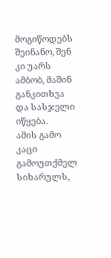მოგიწოდებს შეინანო, შენ კი უარს ამბობ, მაშინ განკითხვა და სასჯელი იწყება.
ამის გამო კაცი გამოუთქმელ სიხარულს,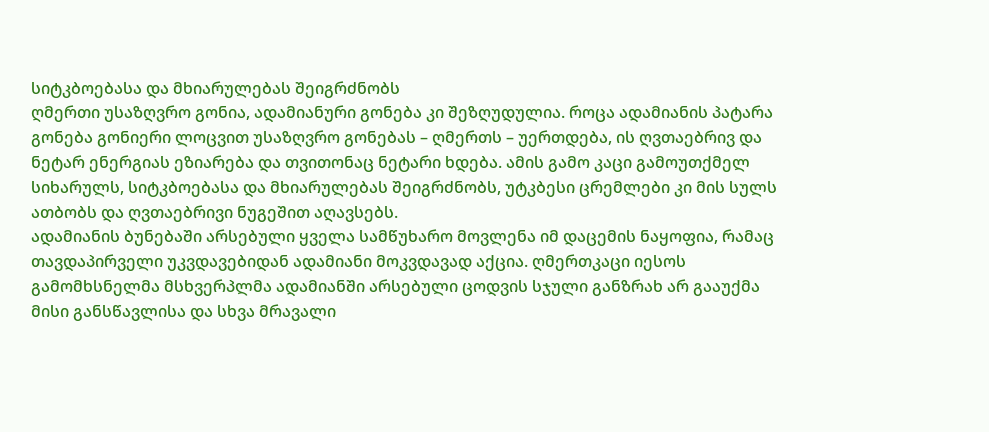სიტკბოებასა და მხიარულებას შეიგრძნობს
ღმერთი უსაზღვრო გონია, ადამიანური გონება კი შეზღუდულია. როცა ადამიანის პატარა გონება გონიერი ლოცვით უსაზღვრო გონებას – ღმერთს – უერთდება, ის ღვთაებრივ და ნეტარ ენერგიას ეზიარება და თვითონაც ნეტარი ხდება. ამის გამო კაცი გამოუთქმელ სიხარულს, სიტკბოებასა და მხიარულებას შეიგრძნობს, უტკბესი ცრემლები კი მის სულს ათბობს და ღვთაებრივი ნუგეშით აღავსებს.
ადამიანის ბუნებაში არსებული ყველა სამწუხარო მოვლენა იმ დაცემის ნაყოფია, რამაც თავდაპირველი უკვდავებიდან ადამიანი მოკვდავად აქცია. ღმერთკაცი იესოს გამომხსნელმა მსხვერპლმა ადამიანში არსებული ცოდვის სჯული განზრახ არ გააუქმა მისი განსწავლისა და სხვა მრავალი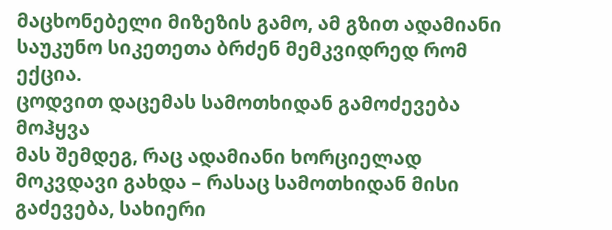მაცხონებელი მიზეზის გამო, ამ გზით ადამიანი საუკუნო სიკეთეთა ბრძენ მემკვიდრედ რომ ექცია.
ცოდვით დაცემას სამოთხიდან გამოძევება მოჰყვა
მას შემდეგ, რაც ადამიანი ხორციელად მოკვდავი გახდა – რასაც სამოთხიდან მისი გაძევება, სახიერი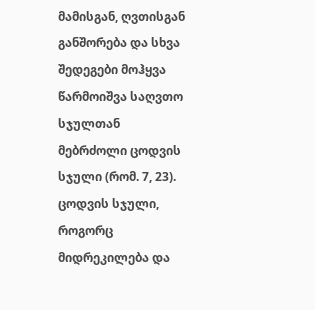მამისგან, ღვთისგან განშორება და სხვა შედეგები მოჰყვა წარმოიშვა საღვთო სჯულთან მებრძოლი ცოდვის სჯული (რომ. 7, 23).
ცოდვის სჯული, როგორც მიდრეკილება და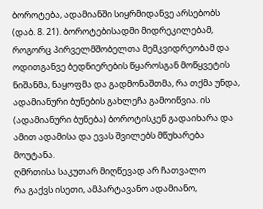ბოროტება, ადამიანში სიყრმიდანვე არსებობს (დაბ. 8. 21). ბოროტებისადმი მიდრეკილებამ, როგორც პირველმშობელთა მემკვიდრეობამ და ოდითგანვე ბედნიერების წყაროსგან მოწყვეტის ნიშანმა, ნაყოფმა და გადმონაშთმა, რა თქმა უნდა, ადამიანური ბუნების გახლეჩა გამოიწვია. ის (ადამიანური ბუნება) ბოროტისკენ გადაიხარა და ამით ადამისა და ევას შვილებს მწუხარება მოუტანა.
ღმრთისა საკუთარ მიღწევად არ ჩათვალო
რა გაქვს ისეთი, ამპარტავანო ადამიანო,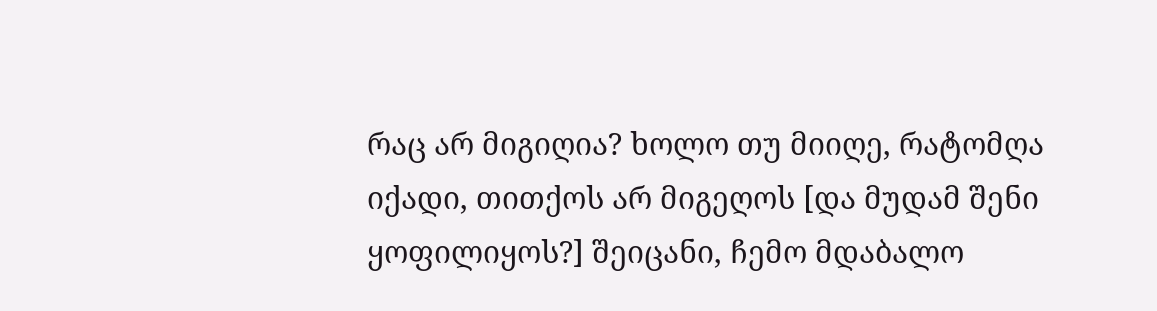რაც არ მიგიღია? ხოლო თუ მიიღე, რატომღა იქადი, თითქოს არ მიგეღოს [და მუდამ შენი ყოფილიყოს?] შეიცანი, ჩემო მდაბალო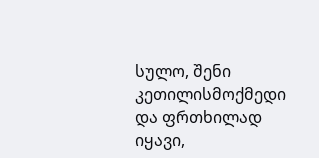სულო, შენი კეთილისმოქმედი და ფრთხილად იყავი,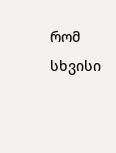რომ სხვისი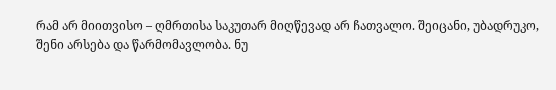რამ არ მიითვისო – ღმრთისა საკუთარ მიღწევად არ ჩათვალო. შეიცანი, უბადრუკო, შენი არსება და წარმომავლობა. ნუ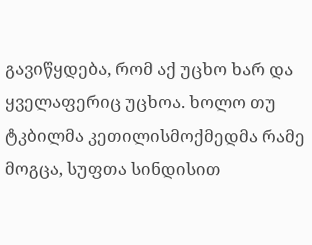გავიწყდება, რომ აქ უცხო ხარ და ყველაფერიც უცხოა. ხოლო თუ ტკბილმა კეთილისმოქმედმა რამე მოგცა, სუფთა სინდისით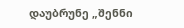დაუბრუნე „შენნი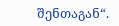შენთაგან“.